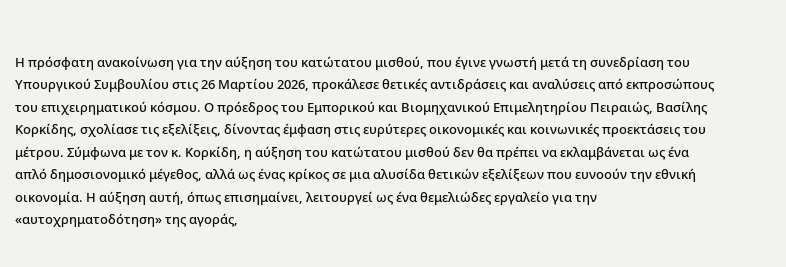Η πρόσφατη ανακοίνωση για την αύξηση του κατώτατου μισθού, που έγινε γνωστή μετά τη συνεδρίαση του Υπουργικού Συμβουλίου στις 26 Μαρτίου 2026, προκάλεσε θετικές αντιδράσεις και αναλύσεις από εκπροσώπους του επιχειρηματικού κόσμου. Ο πρόεδρος του Εμπορικού και Βιομηχανικού Επιμελητηρίου Πειραιώς, Βασίλης Κορκίδης, σχολίασε τις εξελίξεις, δίνοντας έμφαση στις ευρύτερες οικονομικές και κοινωνικές προεκτάσεις του μέτρου. Σύμφωνα με τον κ. Κορκίδη, η αύξηση του κατώτατου μισθού δεν θα πρέπει να εκλαμβάνεται ως ένα απλό δημοσιονομικό μέγεθος, αλλά ως ένας κρίκος σε μια αλυσίδα θετικών εξελίξεων που ευνοούν την εθνική οικονομία. Η αύξηση αυτή, όπως επισημαίνει, λειτουργεί ως ένα θεμελιώδες εργαλείο για την «αυτοχρηματοδότηση» της αγοράς,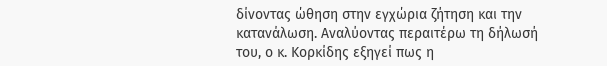δίνοντας ώθηση στην εγχώρια ζήτηση και την κατανάλωση. Αναλύοντας περαιτέρω τη δήλωσή του, ο κ. Κορκίδης εξηγεί πως η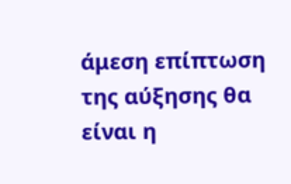άμεση επίπτωση της αύξησης θα είναι η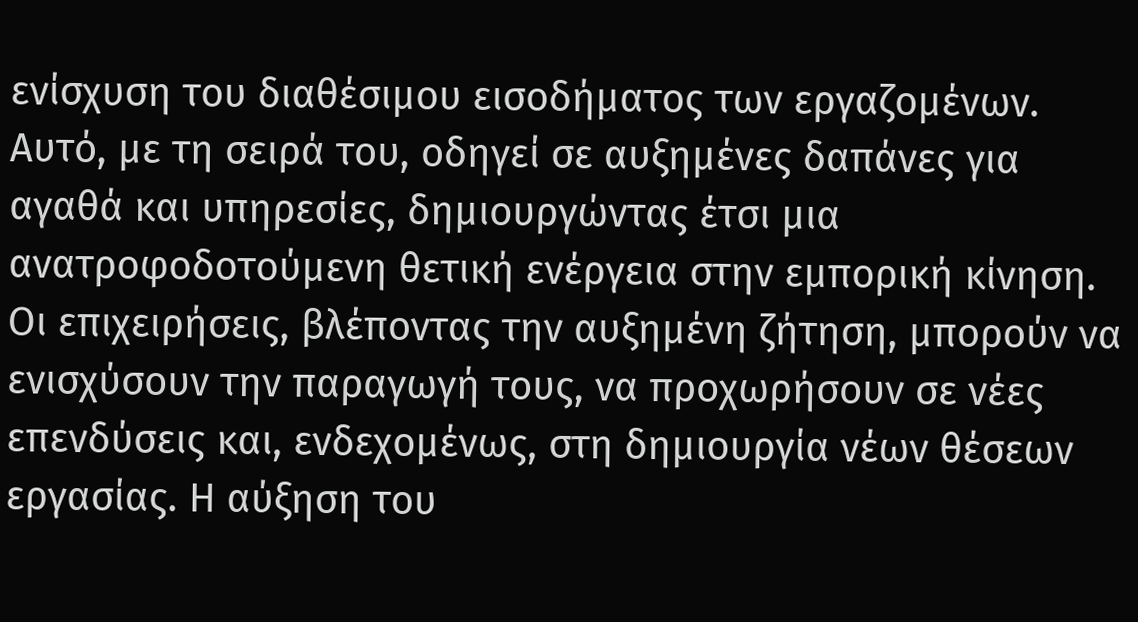ενίσχυση του διαθέσιμου εισοδήματος των εργαζομένων.
Αυτό, με τη σειρά του, οδηγεί σε αυξημένες δαπάνες για αγαθά και υπηρεσίες, δημιουργώντας έτσι μια ανατροφοδοτούμενη θετική ενέργεια στην εμπορική κίνηση. Οι επιχειρήσεις, βλέποντας την αυξημένη ζήτηση, μπορούν να ενισχύσουν την παραγωγή τους, να προχωρήσουν σε νέες επενδύσεις και, ενδεχομένως, στη δημιουργία νέων θέσεων εργασίας. Η αύξηση του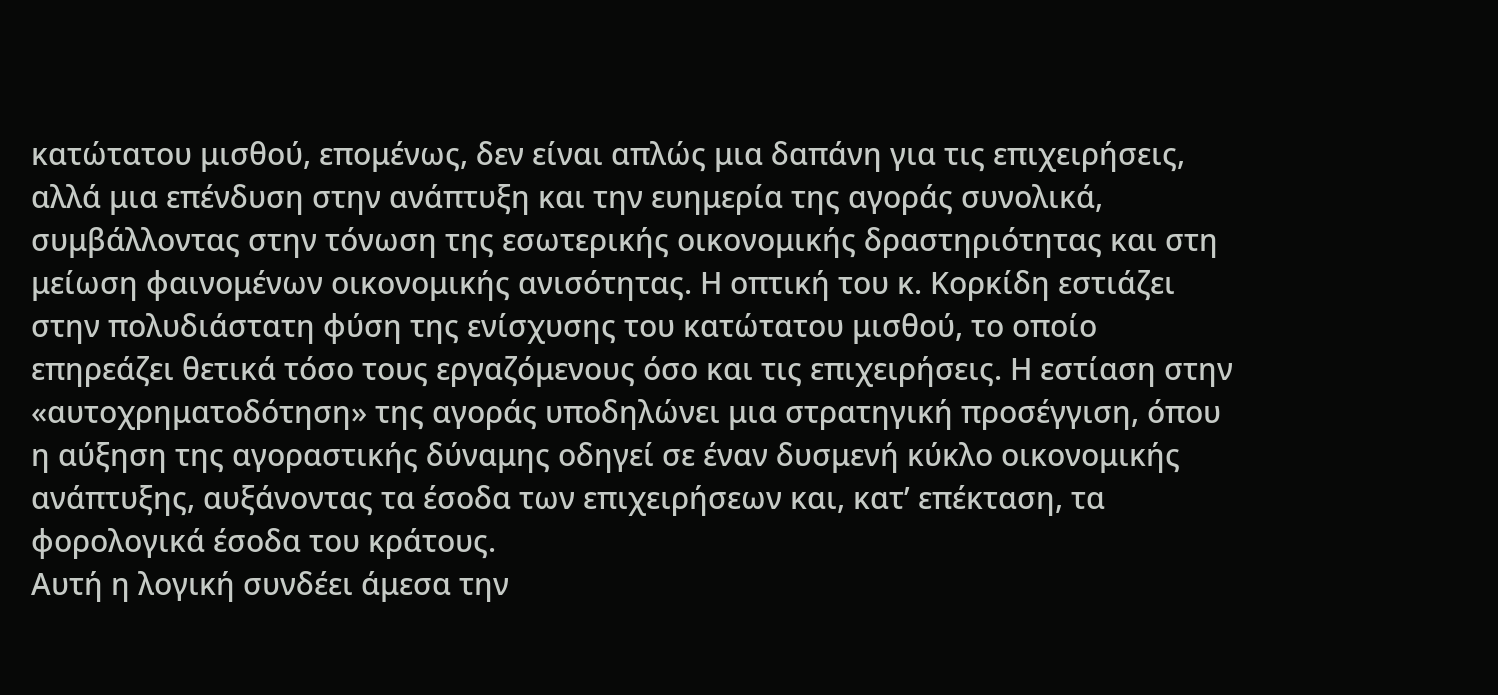κατώτατου μισθού, επομένως, δεν είναι απλώς μια δαπάνη για τις επιχειρήσεις, αλλά μια επένδυση στην ανάπτυξη και την ευημερία της αγοράς συνολικά, συμβάλλοντας στην τόνωση της εσωτερικής οικονομικής δραστηριότητας και στη μείωση φαινομένων οικονομικής ανισότητας. Η οπτική του κ. Κορκίδη εστιάζει στην πολυδιάστατη φύση της ενίσχυσης του κατώτατου μισθού, το οποίο επηρεάζει θετικά τόσο τους εργαζόμενους όσο και τις επιχειρήσεις. Η εστίαση στην «αυτοχρηματοδότηση» της αγοράς υποδηλώνει μια στρατηγική προσέγγιση, όπου η αύξηση της αγοραστικής δύναμης οδηγεί σε έναν δυσμενή κύκλο οικονομικής ανάπτυξης, αυξάνοντας τα έσοδα των επιχειρήσεων και, κατ’ επέκταση, τα φορολογικά έσοδα του κράτους.
Αυτή η λογική συνδέει άμεσα την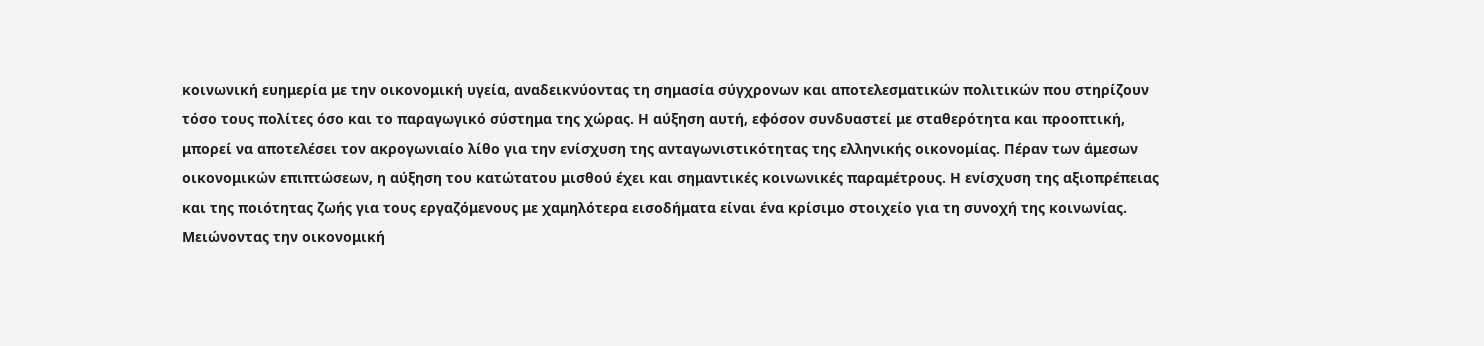κοινωνική ευημερία με την οικονομική υγεία, αναδεικνύοντας τη σημασία σύγχρονων και αποτελεσματικών πολιτικών που στηρίζουν τόσο τους πολίτες όσο και το παραγωγικό σύστημα της χώρας. Η αύξηση αυτή, εφόσον συνδυαστεί με σταθερότητα και προοπτική, μπορεί να αποτελέσει τον ακρογωνιαίο λίθο για την ενίσχυση της ανταγωνιστικότητας της ελληνικής οικονομίας. Πέραν των άμεσων οικονομικών επιπτώσεων, η αύξηση του κατώτατου μισθού έχει και σημαντικές κοινωνικές παραμέτρους. Η ενίσχυση της αξιοπρέπειας και της ποιότητας ζωής για τους εργαζόμενους με χαμηλότερα εισοδήματα είναι ένα κρίσιμο στοιχείο για τη συνοχή της κοινωνίας. Μειώνοντας την οικονομική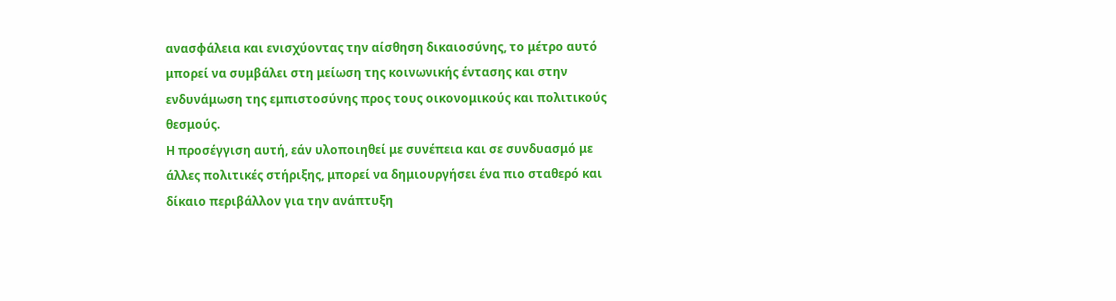ανασφάλεια και ενισχύοντας την αίσθηση δικαιοσύνης, το μέτρο αυτό μπορεί να συμβάλει στη μείωση της κοινωνικής έντασης και στην ενδυνάμωση της εμπιστοσύνης προς τους οικονομικούς και πολιτικούς θεσμούς.
Η προσέγγιση αυτή, εάν υλοποιηθεί με συνέπεια και σε συνδυασμό με άλλες πολιτικές στήριξης, μπορεί να δημιουργήσει ένα πιο σταθερό και δίκαιο περιβάλλον για την ανάπτυξη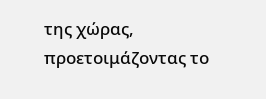της χώρας, προετοιμάζοντας το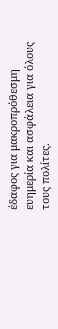έδαφος για μακροπρόθεσμη ευημερία και ασφάλεια για όλους τους πολίτες.